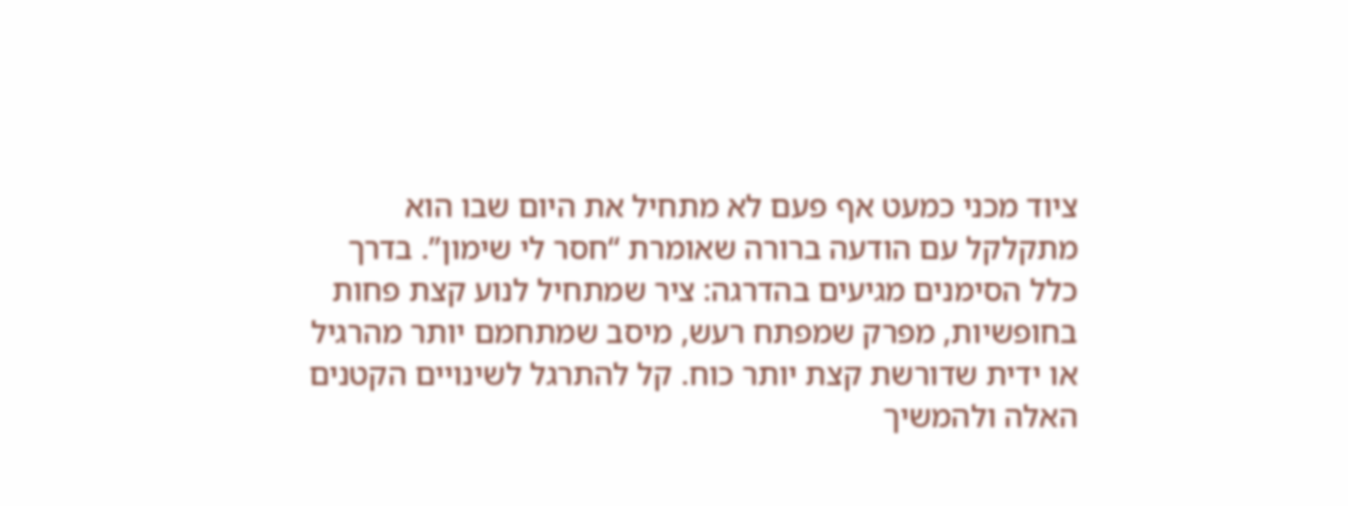ציוד מכני כמעט אף פעם לא מתחיל את היום שבו הוא מתקלקל עם הודעה ברורה שאומרת “חסר לי שימון”. בדרך כלל הסימנים מגיעים בהדרגה: ציר שמתחיל לנוע קצת פחות בחופשיות, מפרק שמפתח רעש, מיסב שמתחמם יותר מהרגיל או ידית שדורשת קצת יותר כוח. קל להתרגל לשינויים הקטנים האלה ולהמשיך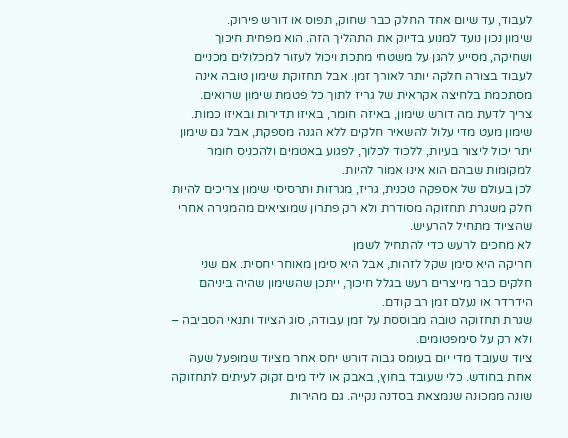לעבוד, עד שיום אחד החלק כבר שחוק, תפוס או דורש פירוק.
שימון נכון נועד למנוע בדיוק את התהליך הזה. הוא מפחית חיכוך ושחיקה, מסייע להגן על משטחי מתכת ויכול לעזור למכלולים מכניים לעבוד בצורה חלקה יותר לאורך זמן. אבל תחזוקת שימון טובה אינה מסתכמת בלחיצה אקראית של גריז לתוך כל פטמת שימון שרואים.
צריך לדעת מה דורש שימון, באיזה חומר, באיזו תדירות ובאיזו כמות. שימון מעט מדי עלול להשאיר חלקים ללא הגנה מספקת, אבל גם שימון יתר יכול ליצור בעיות, ללכוד לכלוך, לפגוע באטמים ולהכניס חומר למקומות שבהם הוא אינו אמור להיות.
לכן בעולם של אספקה טכנית, גריז, מגרזות ותרסיסי שימון צריכים להיות חלק משגרת תחזוקה מסודרת ולא רק פתרון שמוציאים מהמגירה אחרי שהציוד מתחיל להרעיש.
לא מחכים לרעש כדי להתחיל לשמן
חריקה היא סימן שקל לזהות, אבל היא סימן מאוחר יחסית. אם שני חלקים כבר מייצרים רעש בגלל חיכוך, ייתכן שהשימון שהיה ביניהם הידרדר או נעלם זמן רב קודם.
שגרת תחזוקה טובה מבוססת על זמן עבודה, סוג הציוד ותנאי הסביבה – ולא רק על סימפטומים.
ציוד שעובד מדי יום בעומס גבוה דורש יחס אחר מציוד שמופעל שעה אחת בחודש. כלי שעובד בחוץ, באבק או ליד מים זקוק לעיתים לתחזוקה שונה ממכונה שנמצאת בסדנה נקייה. גם מהירות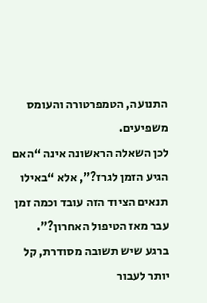התנועה, הטמפרטורה והעומס משפיעים.
לכן השאלה הראשונה אינה “האם הגיע הזמן לגרז?”, אלא “באילו תנאים הציוד הזה עובד וכמה זמן עבר מאז הטיפול האחרון?”.
ברגע שיש תשובה מסודרת, קל יותר לעבור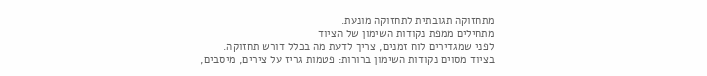מתחזוקה תגובתית לתחזוקה מונעת.
מתחילים ממפת נקודות השימון של הציוד
לפני שמגדירים לוח זמנים, צריך לדעת מה בכלל דורש תחזוקה.
בציוד מסוים נקודות השימון ברורות: פטמות גריז על צירים, מיסבים,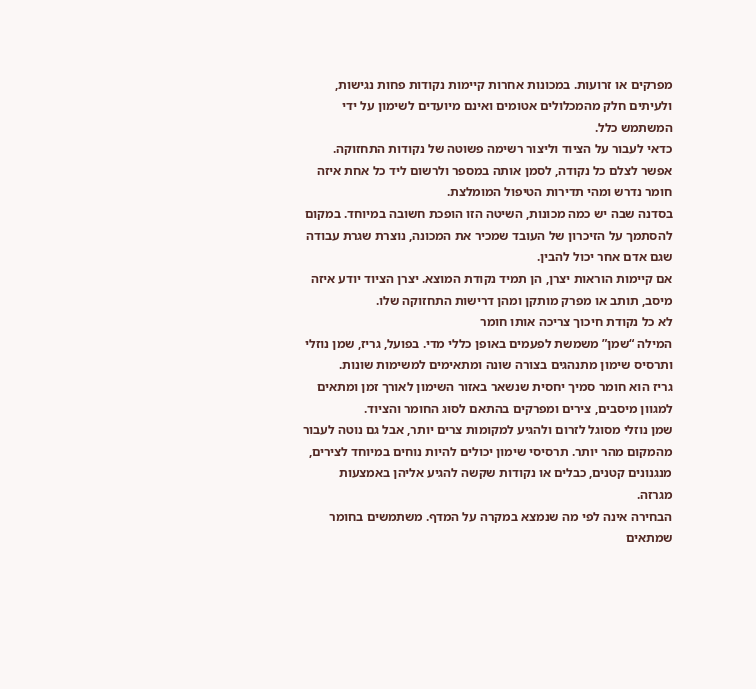מפרקים או זרועות. במכונות אחרות קיימות נקודות פחות נגישות, ולעיתים חלק מהמכלולים אטומים ואינם מיועדים לשימון על ידי המשתמש כלל.
כדאי לעבור על הציוד וליצור רשימה פשוטה של נקודות התחזוקה. אפשר לצלם כל נקודה, לסמן אותה במספר ולרשום ליד כל אחת איזה חומר נדרש ומהי תדירות הטיפול המומלצת.
בסדנה שבה יש כמה מכונות, השיטה הזו הופכת חשובה במיוחד. במקום להסתמך על הזיכרון של העובד שמכיר את המכונה, נוצרת שגרת עבודה שגם אדם אחר יכול להבין.
אם קיימות הוראות יצרן, הן תמיד נקודת המוצא. יצרן הציוד יודע איזה מיסב, תותב או מפרק מותקן ומהן דרישות התחזוקה שלו.
לא כל נקודת חיכוך צריכה אותו חומר
המילה “שמן” משמשת לפעמים באופן כללי מדי. בפועל, גריז, שמן נוזלי ותרסיס שימון מתנהגים בצורה שונה ומתאימים למשימות שונות.
גריז הוא חומר סמיך יחסית שנשאר באזור השימון לאורך זמן ומתאים למגוון מיסבים, צירים ומפרקים בהתאם לסוג החומר והציוד.
שמן נוזלי מסוגל לזרום ולהגיע למקומות צרים יותר, אבל גם נוטה לעבור מהמקום מהר יותר. תרסיסי שימון יכולים להיות נוחים במיוחד לצירים, מנגנונים קטנים, כבלים או נקודות שקשה להגיע אליהן באמצעות מגרזה.
הבחירה אינה לפי מה שנמצא במקרה על המדף. משתמשים בחומר שמתאים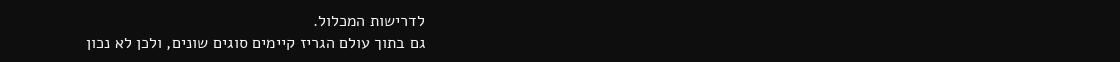לדרישות המכלול.
גם בתוך עולם הגריז קיימים סוגים שונים, ולכן לא נכון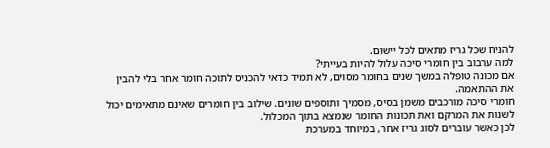להניח שכל גריז מתאים לכל יישום.
למה ערבוב בין חומרי סיכה עלול להיות בעייתי?
אם מכונה טופלה במשך שנים בחומר מסוים, לא תמיד כדאי להכניס לתוכה חומר אחר בלי להבין את ההתאמה.
חומרי סיכה מורכבים משמן בסיס, מסמיך ותוספים שונים. שילוב בין חומרים שאינם מתאימים יכול לשנות את המרקם ואת תכונות החומר שנמצא בתוך המכלול.
לכן כאשר עוברים לסוג גריז אחר, במיוחד במערכת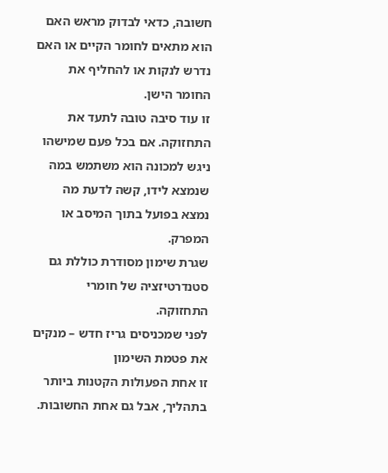חשובה, כדאי לבדוק מראש האם הוא מתאים לחומר הקיים או האם נדרש לנקות או להחליף את החומר הישן.
זו עוד סיבה טובה לתעד את התחזוקה. אם בכל פעם שמישהו ניגש למכונה הוא משתמש במה שנמצא לידו, קשה לדעת מה נמצא בפועל בתוך המיסב או המפרק.
שגרת שימון מסודרת כוללת גם סטנדרטיזציה של חומרי התחזוקה.
לפני שמכניסים גריז חדש – מנקים את פטמת השימון
זו אחת הפעולות הקטנות ביותר בתהליך, אבל גם אחת החשובות.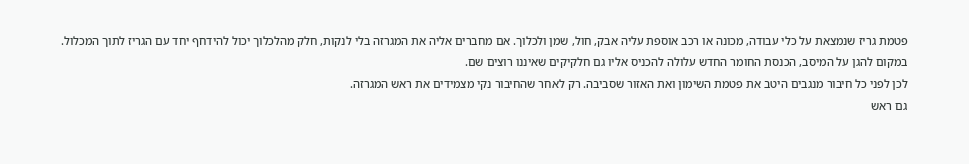פטמת גריז שנמצאת על כלי עבודה, מכונה או רכב אוספת עליה אבק, חול, שמן ולכלוך. אם מחברים אליה את המגרזה בלי לנקות, חלק מהלכלוך יכול להידחף יחד עם הגריז לתוך המכלול.
במקום להגן על המיסב, הכנסת החומר החדש עלולה להכניס אליו גם חלקיקים שאיננו רוצים שם.
לכן לפני כל חיבור מנגבים היטב את פטמת השימון ואת האזור שסביבה. רק לאחר שהחיבור נקי מצמידים את ראש המגרזה.
גם ראש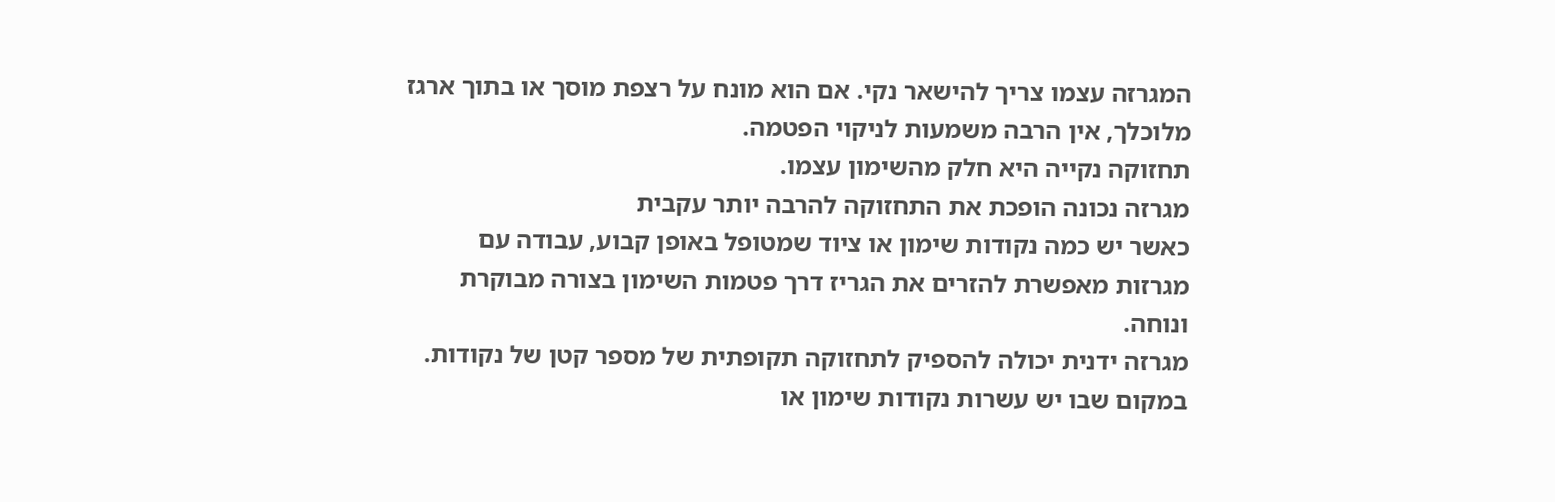המגרזה עצמו צריך להישאר נקי. אם הוא מונח על רצפת מוסך או בתוך ארגז מלוכלך, אין הרבה משמעות לניקוי הפטמה.
תחזוקה נקייה היא חלק מהשימון עצמו.
מגרזה נכונה הופכת את התחזוקה להרבה יותר עקבית
כאשר יש כמה נקודות שימון או ציוד שמטופל באופן קבוע, עבודה עם מגרזות מאפשרת להזרים את הגריז דרך פטמות השימון בצורה מבוקרת ונוחה.
מגרזה ידנית יכולה להספיק לתחזוקה תקופתית של מספר קטן של נקודות. במקום שבו יש עשרות נקודות שימון או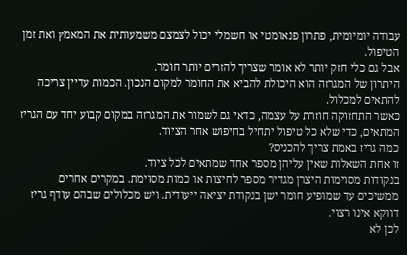עבודה יומיומית, פתרון פנאומטי או חשמלי יכול לצמצם משמעותית את המאמץ ואת זמן הטיפול.
אבל גם כלי חזק יותר לא אומר שצריך להזרים יותר חומר.
היתרון של המגרזה הוא היכולת להביא את החומר למקום הנכון. הכמות עדיין צריכה להתאים למכלול.
כאשר התחזוקה חוזרת על עצמה, כדאי גם לשמור את המגרזה במקום קבוע יחד עם הגריז המתאים, כדי שלא כל טיפול יתחיל בחיפוש אחר הציוד.
כמה גריז באמת צריך להכניס?
זו אחת השאלות שאין עליהן מספר אחד שמתאים לכל ציוד.
בנקודות מסוימות היצרן מגדיר מספר לחיצות או כמות מסוימת. במקרים אחרים ממשיכים עד שמופיע חומר ישן בנקודת יציאה ייעודית. ויש מכלולים שבהם עודף גריז דווקא אינו רצוי.
לכן לא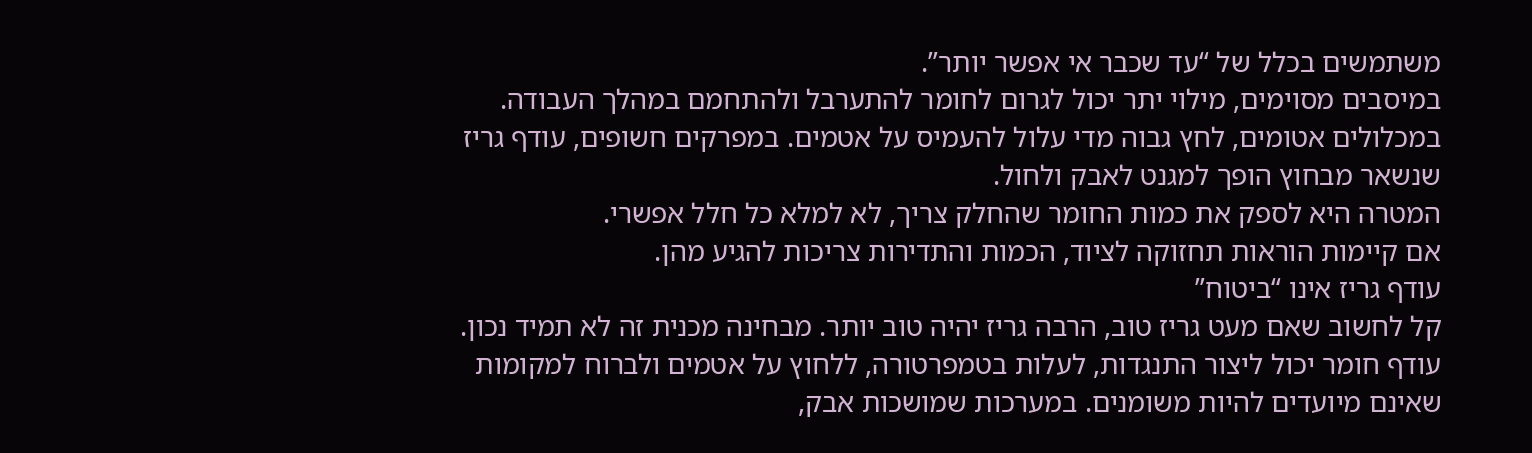משתמשים בכלל של “עד שכבר אי אפשר יותר”.
במיסבים מסוימים, מילוי יתר יכול לגרום לחומר להתערבל ולהתחמם במהלך העבודה. במכלולים אטומים, לחץ גבוה מדי עלול להעמיס על אטמים. במפרקים חשופים, עודף גריז שנשאר מבחוץ הופך למגנט לאבק ולחול.
המטרה היא לספק את כמות החומר שהחלק צריך, לא למלא כל חלל אפשרי.
אם קיימות הוראות תחזוקה לציוד, הכמות והתדירות צריכות להגיע מהן.
עודף גריז אינו “ביטוח”
קל לחשוב שאם מעט גריז טוב, הרבה גריז יהיה טוב יותר. מבחינה מכנית זה לא תמיד נכון.
עודף חומר יכול ליצור התנגדות, לעלות בטמפרטורה, ללחוץ על אטמים ולברוח למקומות שאינם מיועדים להיות משומנים. במערכות שמושכות אבק,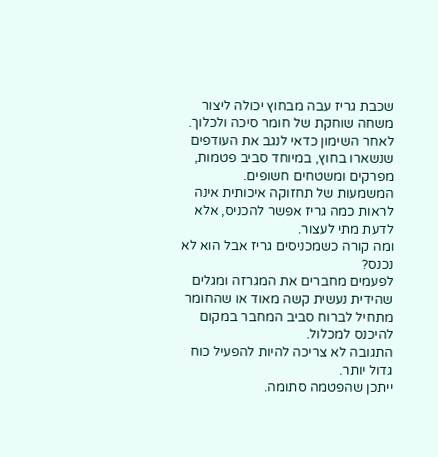שכבת גריז עבה מבחוץ יכולה ליצור משחה שוחקת של חומר סיכה ולכלוך.
לאחר השימון כדאי לנגב את העודפים שנשארו בחוץ, במיוחד סביב פטמות, מפרקים ומשטחים חשופים.
המשמעות של תחזוקה איכותית אינה לראות כמה גריז אפשר להכניס, אלא לדעת מתי לעצור.
ומה קורה כשמכניסים גריז אבל הוא לא נכנס?
לפעמים מחברים את המגרזה ומגלים שהידית נעשית קשה מאוד או שהחומר מתחיל לברוח סביב המחבר במקום להיכנס למכלול.
התגובה לא צריכה להיות להפעיל כוח גדול יותר.
ייתכן שהפטמה סתומה.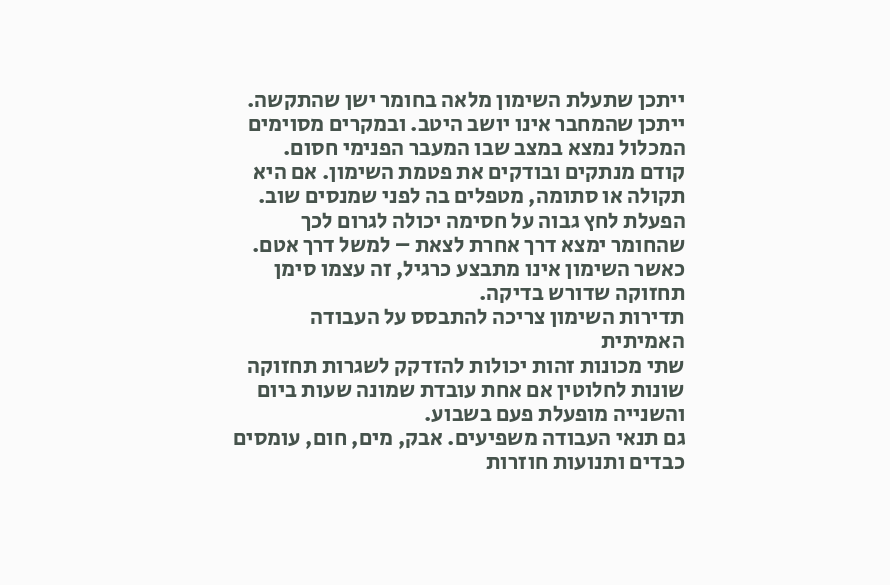ייתכן שתעלת השימון מלאה בחומר ישן שהתקשה. ייתכן שהמחבר אינו יושב היטב. ובמקרים מסוימים המכלול נמצא במצב שבו המעבר הפנימי חסום.
קודם מנתקים ובודקים את פטמת השימון. אם היא תקולה או סתומה, מטפלים בה לפני שמנסים שוב.
הפעלת לחץ גבוה על חסימה יכולה לגרום לכך שהחומר ימצא דרך אחרת לצאת – למשל דרך אטם.
כאשר השימון אינו מתבצע כרגיל, זה עצמו סימן תחזוקה שדורש בדיקה.
תדירות השימון צריכה להתבסס על העבודה האמיתית
שתי מכונות זהות יכולות להזדקק לשגרות תחזוקה שונות לחלוטין אם אחת עובדת שמונה שעות ביום והשנייה מופעלת פעם בשבוע.
גם תנאי העבודה משפיעים. אבק, מים, חום, עומסים כבדים ותנועות חוזרות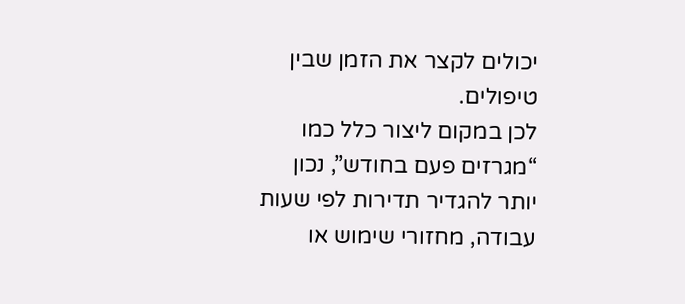יכולים לקצר את הזמן שבין טיפולים.
לכן במקום ליצור כלל כמו “מגרזים פעם בחודש”, נכון יותר להגדיר תדירות לפי שעות עבודה, מחזורי שימוש או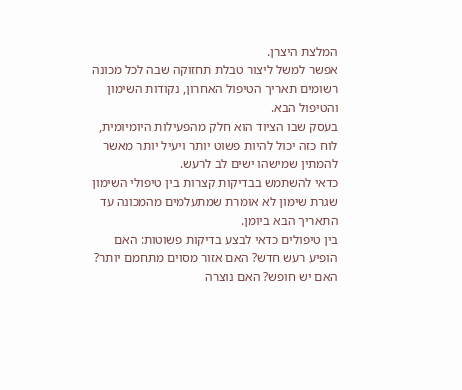המלצת היצרן.
אפשר למשל ליצור טבלת תחזוקה שבה לכל מכונה רשומים תאריך הטיפול האחרון, נקודות השימון והטיפול הבא.
בעסק שבו הציוד הוא חלק מהפעילות היומיומית, לוח כזה יכול להיות פשוט יותר ויעיל יותר מאשר להמתין שמישהו ישים לב לרעש.
כדאי להשתמש בבדיקות קצרות בין טיפולי השימון
שגרת שימון לא אומרת שמתעלמים מהמכונה עד התאריך הבא ביומן.
בין טיפולים כדאי לבצע בדיקות פשוטות: האם הופיע רעש חדש? האם אזור מסוים מתחמם יותר? האם יש חופש? האם נוצרה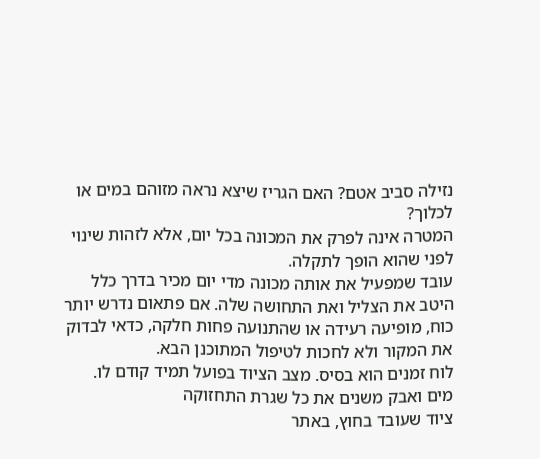נזילה סביב אטם? האם הגריז שיצא נראה מזוהם במים או לכלוך?
המטרה אינה לפרק את המכונה בכל יום, אלא לזהות שינוי לפני שהוא הופך לתקלה.
עובד שמפעיל את אותה מכונה מדי יום מכיר בדרך כלל היטב את הצליל ואת התחושה שלה. אם פתאום נדרש יותר כוח, מופיעה רעידה או שהתנועה פחות חלקה, כדאי לבדוק את המקור ולא לחכות לטיפול המתוכנן הבא.
לוח זמנים הוא בסיס. מצב הציוד בפועל תמיד קודם לו.
מים ואבק משנים את כל שגרת התחזוקה
ציוד שעובד בחוץ, באתר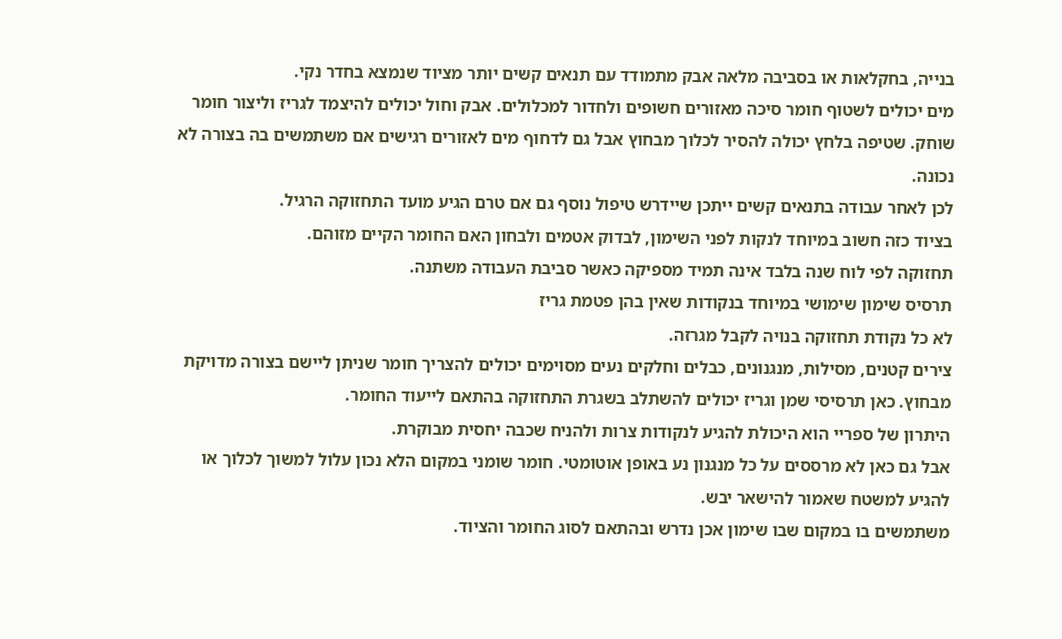בנייה, בחקלאות או בסביבה מלאה אבק מתמודד עם תנאים קשים יותר מציוד שנמצא בחדר נקי.
מים יכולים לשטוף חומר סיכה מאזורים חשופים ולחדור למכלולים. אבק וחול יכולים להיצמד לגריז וליצור חומר שוחק. שטיפה בלחץ יכולה להסיר לכלוך מבחוץ אבל גם לדחוף מים לאזורים רגישים אם משתמשים בה בצורה לא נכונה.
לכן לאחר עבודה בתנאים קשים ייתכן שיידרש טיפול נוסף גם אם טרם הגיע מועד התחזוקה הרגיל.
בציוד כזה חשוב במיוחד לנקות לפני השימון, לבדוק אטמים ולבחון האם החומר הקיים מזוהם.
תחזוקה לפי לוח שנה בלבד אינה תמיד מספיקה כאשר סביבת העבודה משתנה.
תרסיס שימון שימושי במיוחד בנקודות שאין בהן פטמת גריז
לא כל נקודת תחזוקה בנויה לקבל מגרזה.
צירים קטנים, מסילות, מנגנונים, כבלים וחלקים נעים מסוימים יכולים להצריך חומר שניתן ליישם בצורה מדויקת מבחוץ. כאן תרסיסי שמן וגריז יכולים להשתלב בשגרת התחזוקה בהתאם לייעוד החומר.
היתרון של ספריי הוא היכולת להגיע לנקודות צרות ולהניח שכבה יחסית מבוקרת.
אבל גם כאן לא מרססים על כל מנגנון נע באופן אוטומטי. חומר שומני במקום הלא נכון עלול למשוך לכלוך או להגיע למשטח שאמור להישאר יבש.
משתמשים בו במקום שבו שימון אכן נדרש ובהתאם לסוג החומר והציוד.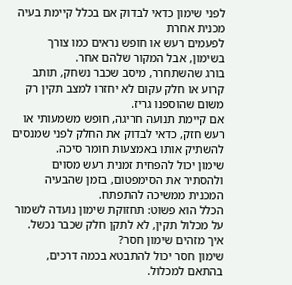לפני שימון כדאי לבדוק אם בכלל קיימת בעיה מכנית אחרת
לפעמים רעש או חופש נראים כמו צורך בשימון, אבל המקור שלהם אחר.
בורג שהשתחרר, מיסב שכבר נשחק, תותב קרוע או חלק עקום לא יחזרו למצב תקין רק משום שהוספנו גריז.
אם קיימת תנועה חריגה, חופש משמעותי או רעש חזק, כדאי לבדוק את החלק לפני שמנסים להשתיק אותו באמצעות חומר סיכה.
שימון יכול להפחית זמנית רעש מסוים ולהסתיר את הסימפטום, בזמן שהבעיה המכנית ממשיכה להתפתח.
הכלל הוא פשוט: תחזוקת שימון נועדה לשמור על מכלול תקין, לא לתקן חלק שכבר נכשל.
איך מזהים שימון חסר?
שימון חסר יכול להתבטא בכמה דרכים, בהתאם למכלול.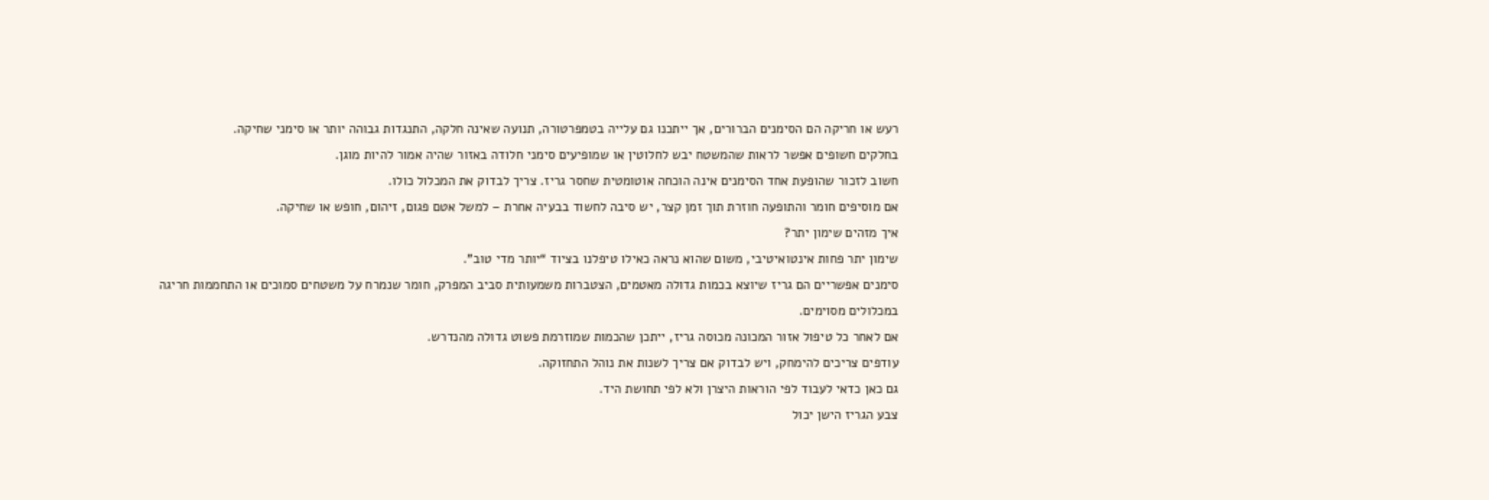רעש או חריקה הם הסימנים הברורים, אך ייתכנו גם עלייה בטמפרטורה, תנועה שאינה חלקה, התנגדות גבוהה יותר או סימני שחיקה.
בחלקים חשופים אפשר לראות שהמשטח יבש לחלוטין או שמופיעים סימני חלודה באזור שהיה אמור להיות מוגן.
חשוב לזכור שהופעת אחד הסימנים אינה הוכחה אוטומטית שחסר גריז. צריך לבדוק את המכלול כולו.
אם מוסיפים חומר והתופעה חוזרת תוך זמן קצר, יש סיבה לחשוד בבעיה אחרת – למשל אטם פגום, זיהום, חופש או שחיקה.
איך מזהים שימון יתר?
שימון יתר פחות אינטואיטיבי, משום שהוא נראה כאילו טיפלנו בציוד “יותר מדי טוב”.
סימנים אפשריים הם גריז שיוצא בכמות גדולה מאטמים, הצטברות משמעותית סביב המפרק, חומר שנמרח על משטחים סמוכים או התחממות חריגה במכלולים מסוימים.
אם לאחר כל טיפול אזור המכונה מכוסה גריז, ייתכן שהכמות שמוזרמת פשוט גדולה מהנדרש.
עודפים צריכים להימחק, ויש לבדוק אם צריך לשנות את נוהל התחזוקה.
גם כאן כדאי לעבוד לפי הוראות היצרן ולא לפי תחושת היד.
צבע הגריז הישן יכול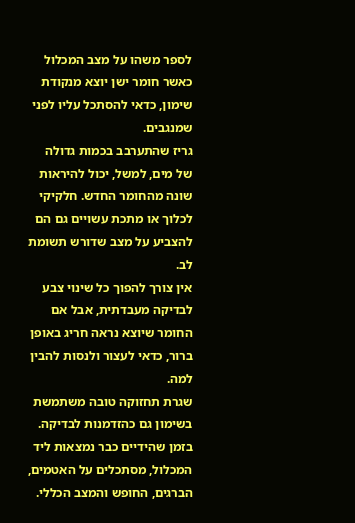לספר משהו על מצב המכלול
כאשר חומר ישן יוצא מנקודת שימון, כדאי להסתכל עליו לפני שמנגבים.
גריז שהתערבב בכמות גדולה של מים, למשל, יכול להיראות שונה מהחומר החדש. חלקיקי לכלוך או מתכת עשויים גם הם להצביע על מצב שדורש תשומת לב.
אין צורך להפוך כל שינוי צבע לבדיקה מעבדתית, אבל אם החומר שיוצא נראה חריג באופן ברור, כדאי לעצור ולנסות להבין למה.
שגרת תחזוקה טובה משתמשת בשימון גם כהזדמנות לבדיקה. בזמן שהידיים כבר נמצאות ליד המכלול, מסתכלים על האטמים, הברגים, החופש והמצב הכללי.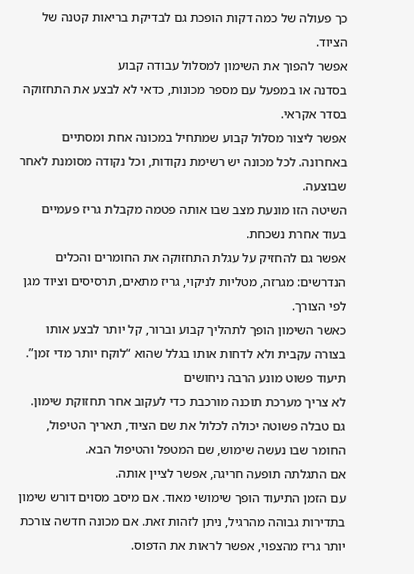כך פעולה של כמה דקות הופכת גם לבדיקת בריאות קטנה של הציוד.
אפשר להפוך את השימון למסלול עבודה קבוע
בסדנה או במפעל עם מספר מכונות, כדאי לא לבצע את התחזוקה בסדר אקראי.
אפשר ליצור מסלול קבוע שמתחיל במכונה אחת ומסתיים באחרונה. לכל מכונה יש רשימת נקודות, וכל נקודה מסומנת לאחר שבוצעה.
השיטה הזו מונעת מצב שבו אותה פטמה מקבלת גריז פעמיים בעוד אחרת נשכחת.
אפשר גם להחזיק על עגלת התחזוקה את החומרים והכלים הנדרשים: מגרזה, מטליות לניקוי, גריז מתאים, תרסיסים וציוד מגן לפי הצורך.
כאשר השימון הופך לתהליך קבוע וברור, קל יותר לבצע אותו בצורה עקבית ולא לדחות אותו בגלל שהוא “לוקח יותר מדי זמן”.
תיעוד פשוט מונע הרבה ניחושים
לא צריך מערכת תוכנה מורכבת כדי לעקוב אחר תחזוקת שימון.
גם טבלה פשוטה יכולה לכלול את שם הציוד, תאריך הטיפול, החומר שבו נעשה שימוש, שם המטפל והטיפול הבא.
אם התגלתה תופעה חריגה, אפשר לציין אותה.
עם הזמן התיעוד הופך שימושי מאוד. אם מיסב מסוים דורש שימון בתדירות גבוהה מהרגיל, ניתן לזהות זאת. אם מכונה חדשה צורכת יותר גריז מהצפוי, אפשר לראות את הדפוס.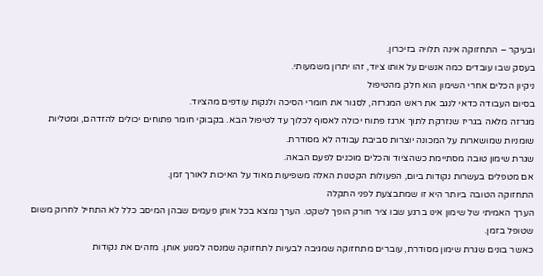ובעיקר – התחזוקה אינה תלויה בזיכרון.
בעסק שבו עובדים כמה אנשים על אותו ציוד, זהו יתרון משמעותי.
ניקיון הכלים אחרי השימון הוא חלק מהטיפול
בסיום העבודה כדאי לנגב את ראש המגרזה, לסגור את חומרי הסיכה ולנקות עודפים מהציוד.
מגרזה מלאה בגריז שנזרקת לתוך ארגז פתוח יכולה לאסוף לכלוך עד לטיפול הבא. בקבוקי חומר פתוחים יכולים להזדהם, ומטליות שומניות שמושארות על המכונה יוצרות סביבת עבודה לא מסודרת.
שגרת שימון טובה מסתיימת כשהציוד והכלים מוכנים לפעם הבאה.
אם מטפלים בעשרות נקודות ביום, הפעולות הקטנות האלה משפיעות מאוד על האיכות לאורך זמן.
התחזוקה הטובה ביותר היא זו שמתבצעת לפני התקלה
הערך האמיתי של שימון אינו ברגע שבו ציר חורק הופך לשקט. הערך נמצא בכל אותן פעמים שבהן המיסב כלל לא התחיל לחרוק משום שטופל בזמן.
כאשר בונים שגרת שימון מסודרת, עוברים מתחזוקה שמגיבה לבעיות לתחזוקה שמנסה למנוע אותן. מזהים את נקודות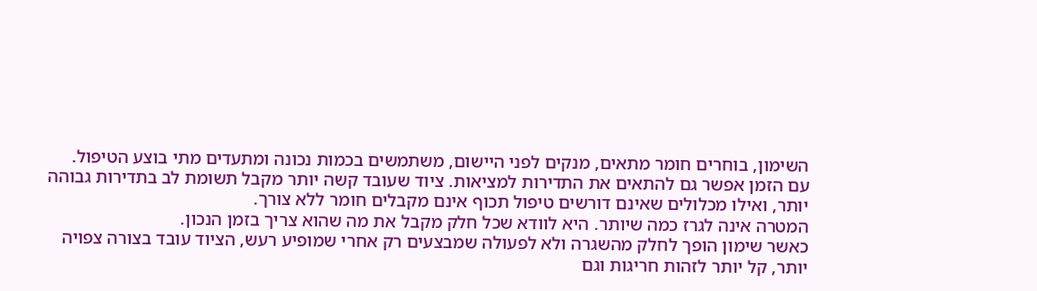השימון, בוחרים חומר מתאים, מנקים לפני היישום, משתמשים בכמות נכונה ומתעדים מתי בוצע הטיפול.
עם הזמן אפשר גם להתאים את התדירות למציאות. ציוד שעובד קשה יותר מקבל תשומת לב בתדירות גבוהה יותר, ואילו מכלולים שאינם דורשים טיפול תכוף אינם מקבלים חומר ללא צורך.
המטרה אינה לגרז כמה שיותר. היא לוודא שכל חלק מקבל את מה שהוא צריך בזמן הנכון.
כאשר שימון הופך לחלק מהשגרה ולא לפעולה שמבצעים רק אחרי שמופיע רעש, הציוד עובד בצורה צפויה יותר, קל יותר לזהות חריגות וגם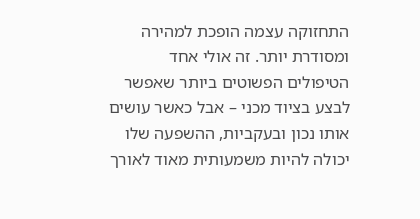התחזוקה עצמה הופכת למהירה ומסודרת יותר. זה אולי אחד הטיפולים הפשוטים ביותר שאפשר לבצע בציוד מכני – אבל כאשר עושים אותו נכון ובעקביות, ההשפעה שלו יכולה להיות משמעותית מאוד לאורך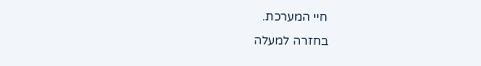חיי המערכת.
בחזרה למעלה